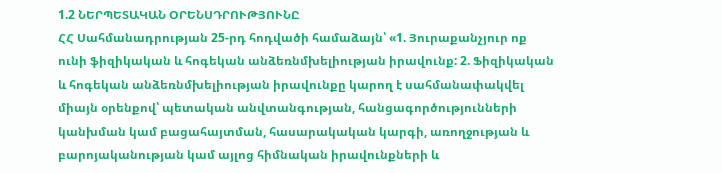1.2 ՆԵՐՊԵՏԱԿԱՆ ՕՐԵՆՍԴՐՈՒԹՅՈՒՆԸ
ՀՀ Սահմանադրության 25-րդ հոդվածի համաձայն՝ «1. Յուրաքանչյուր ոք ունի ֆիզիկական և հոգեկան անձեռնմխելիության իրավունք: 2. Ֆիզիկական և հոգեկան անձեռնմխելիության իրավունքը կարող է սահմանափակվել միայն օրենքով՝ պետական անվտանգության, հանցագործությունների կանխման կամ բացահայտման, հասարակական կարգի, առողջության և բարոյականության կամ այլոց հիմնական իրավունքների և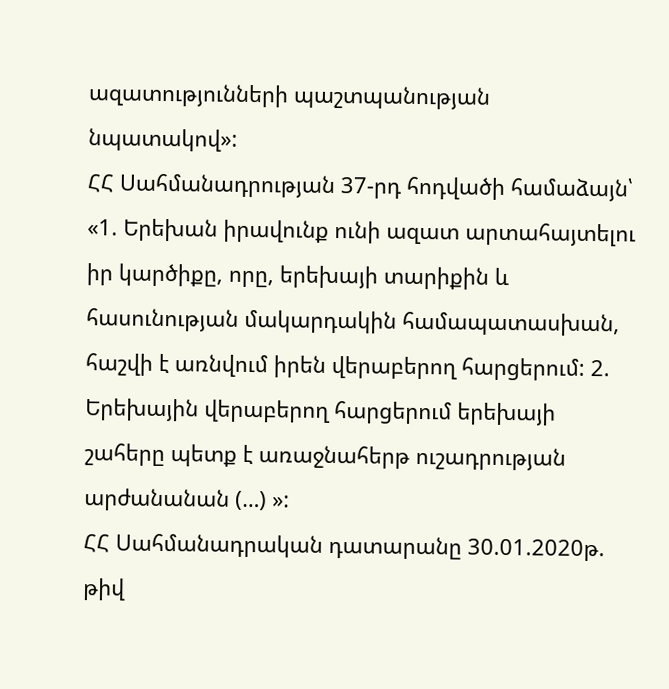ազատությունների պաշտպանության նպատակով»:
ՀՀ Սահմանադրության 37-րդ հոդվածի համաձայն՝ «1. Երեխան իրավունք ունի ազատ արտահայտելու իր կարծիքը, որը, երեխայի տարիքին և հասունության մակարդակին համապատասխան, հաշվի է առնվում իրեն վերաբերող հարցերում: 2. Երեխային վերաբերող հարցերում երեխայի շահերը պետք է առաջնահերթ ուշադրության արժանանան (…) »:
ՀՀ Սահմանադրական դատարանը 30.01.2020թ. թիվ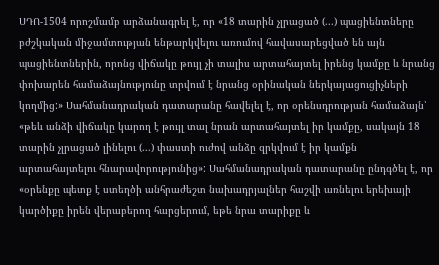ՍԴՈ-1504 որոշմամբ արձանագրել է, որ «18 տարին չլրացած (...) պացիենտները բժշկական միջամտության ենթարկվելու առումով հավասարեցված են այն պացիենտներին, որոնց վիճակը թույլ չի տալիս արտահայտել իրենց կամքը և նրանց փոխարեն համաձայնությունը տրվում է նրանց օրինական ներկայացուցիչների կողմից:» Սահմանադրական դատարանը հավելել է, որ օրենսդրության համաձայն՝ «թեև անձի վիճակը կարող է թույլ տալ նրան արտահայտել իր կամքը, սակայն 18 տարին չլրացած լինելու (...) փաստի ուժով անձը զրկվում է իր կամքն արտահայտելու հնարավորությունից»: Սահմանադրական դատարանը ընդգծել է, որ «օրենքը պետք է ստեղծի անհրաժեշտ նախադրյալներ հաշվի առնելու երեխայի կարծիքը իրեն վերաբերող հարցերում, եթե նրա տարիքը և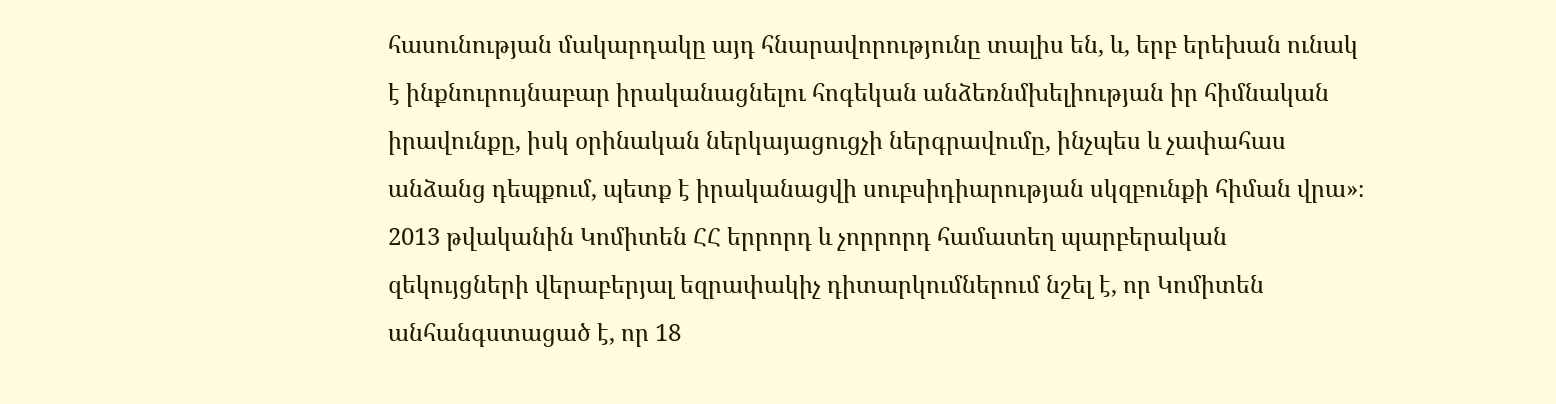հասունության մակարդակը այդ հնարավորությունը տալիս են, և, երբ երեխան ունակ է ինքնուրույնաբար իրականացնելու հոգեկան անձեռնմխելիության իր հիմնական իրավունքը, իսկ օրինական ներկայացուցչի ներգրավումը, ինչպես և չափահաս անձանց դեպքում, պետք է իրականացվի սուբսիդիարության սկզբունքի հիման վրա»։
2013 թվականին Կոմիտեն ՀՀ երրորդ և չորրորդ համատեղ պարբերական զեկույցների վերաբերյալ եզրափակիչ դիտարկումներում նշել է, որ Կոմիտեն անհանգստացած է, որ 18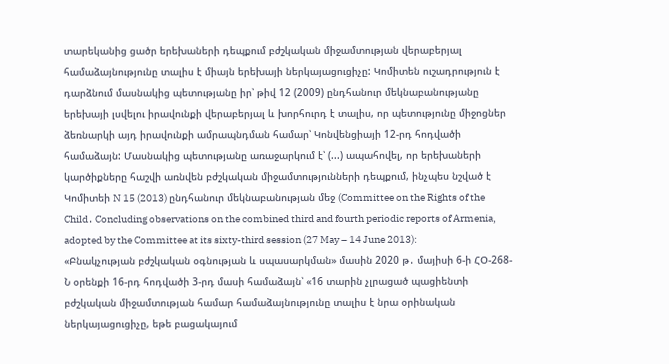տարեկանից ցածր երեխաների դեպքում բժշկական միջամտության վերաբերյալ համաձայնությունը տալիս է միայն երեխայի ներկայացուցիչը: Կոմիտեն ուշադրություն է դարձնում մասնակից պետությանը իր՝ թիվ 12 (2009) ընդհանուր մեկնաբանությանը երեխայի լսվելու իրավունքի վերաբերյալ և խորհուրդ է տալիս, որ պետությունը միջոցներ ձեռնարկի այդ իրավունքի ամրապնդման համար՝ Կոնվենցիայի 12-րդ հոդվածի համաձայն: Մասնակից պետությանը առաջարկում է՝ (...) ապահովել, որ երեխաների կարծիքները հաշվի առնվեն բժշկական միջամտությունների դեպքում, ինչպես նշված է Կոմիտեի N 15 (2013) ընդհանուր մեկնաբանության մեջ (Committee on the Rights of the Child․ Concluding observations on the combined third and fourth periodic reports of Armenia, adopted by the Committee at its sixty-third session (27 May – 14 June 2013):
«Բնակչության բժշկական օգնության և սպասարկման» մասին 2020 թ․ մայիսի 6-ի ՀՕ-268-Ն օրենքի 16-րդ հոդվածի 3-րդ մասի համաձայն՝ «16 տարին չլրացած պացիենտի բժշկական միջամտության համար համաձայնությունը տալիս է նրա օրինական ներկայացուցիչը, եթե բացակայում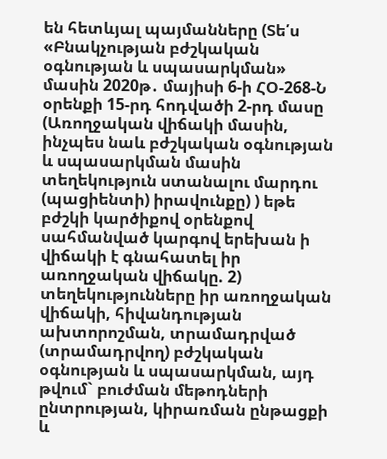են հետևյալ պայմանները (Տե՛ս «Բնակչության բժշկական օգնության և սպասարկման» մասին 2020թ․ մայիսի 6-ի ՀՕ-268-Ն օրենքի 15-րդ հոդվածի 2-րդ մասը (Առողջական վիճակի մասին, ինչպես նաև բժշկական օգնության և սպասարկման մասին տեղեկություն ստանալու մարդու (պացիենտի) իրավունքը) ) եթե բժշկի կարծիքով օրենքով սահմանված կարգով երեխան ի վիճակի է գնահատել իր առողջական վիճակը. 2) տեղեկությունները իր առողջական վիճակի, հիվանդության ախտորոշման, տրամադրված (տրամադրվող) բժշկական օգնության և սպասարկման, այդ թվում` բուժման մեթոդների ընտրության, կիրառման ընթացքի և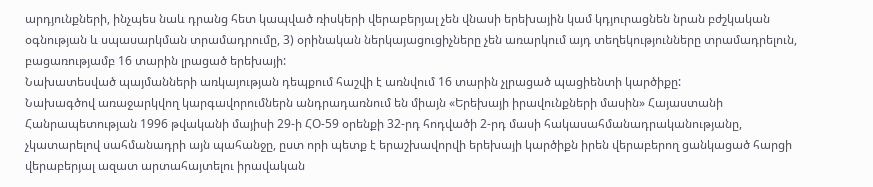արդյունքների, ինչպես նաև դրանց հետ կապված ռիսկերի վերաբերյալ չեն վնասի երեխային կամ կդյուրացնեն նրան բժշկական օգնության և սպասարկման տրամադրումը, 3) օրինական ներկայացուցիչները չեն առարկում այդ տեղեկությունները տրամադրելուն, բացառությամբ 16 տարին լրացած երեխայի:
Նախատեսված պայմանների առկայության դեպքում հաշվի է առնվում 16 տարին չլրացած պացիենտի կարծիքը:
Նախագծով առաջարկվող կարգավորումներն անդրադառնում են միայն «Երեխայի իրավունքների մասին» Հայաստանի Հանրապետության 1996 թվականի մայիսի 29-ի ՀՕ-59 օրենքի 32-րդ հոդվածի 2-րդ մասի հակասահմանադրականությանը, չկատարելով սահմանադրի այն պահանջը, ըստ որի պետք է երաշխավորվի երեխայի կարծիքն իրեն վերաբերող ցանկացած հարցի վերաբերյալ ազատ արտահայտելու իրավական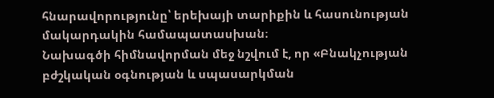հնարավորությունը՝ երեխայի տարիքին և հասունության մակարդակին համապատասխան։
Նախագծի հիմնավորման մեջ նշվում է, որ «Բնակչության բժշկական օգնության և սպասարկման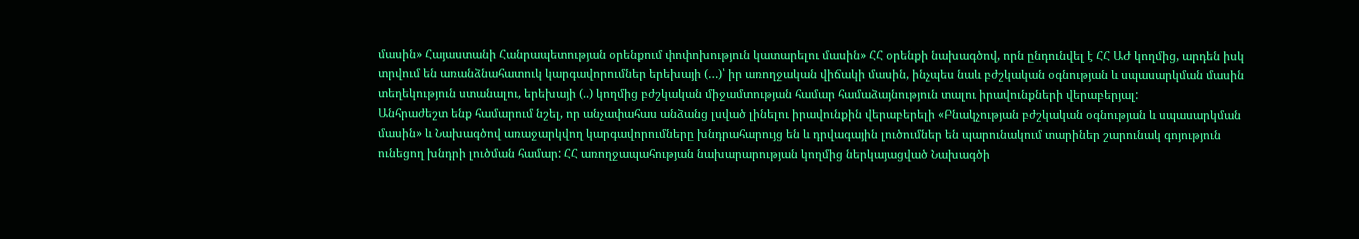մասին» Հայաստանի Հանրապետության օրենքում փոփոխություն կատարելու մասին» ՀՀ օրենքի նախագծով, որն ընդունվել է ՀՀ ԱԺ կողմից, արդեն իսկ տրվում են առանձնահատուկ կարգավորումներ երեխայի (…)՝ իր առողջական վիճակի մասին, ինչպես նաև բժշկական օգնության և սպասարկման մասին տեղեկություն ստանալու, երեխայի (..) կողմից բժշկական միջամտության համար համաձայնություն տալու իրավունքների վերաբերյալ:
Անհրաժեշտ ենք համարում նշել, որ անչափահաս անձանց լսված լինելու իրավունքին վերաբերելի «Բնակչության բժշկական օգնության և սպասարկման մասին» և Նախագծով առաջարկվող կարգավորումները խնդրահարույց են և դրվագային լուծումներ են պարունակում տարիներ շարունակ գոյություն ունեցող խնդրի լուծման համար: ՀՀ առողջապահության նախարարության կողմից ներկայացված Նախագծի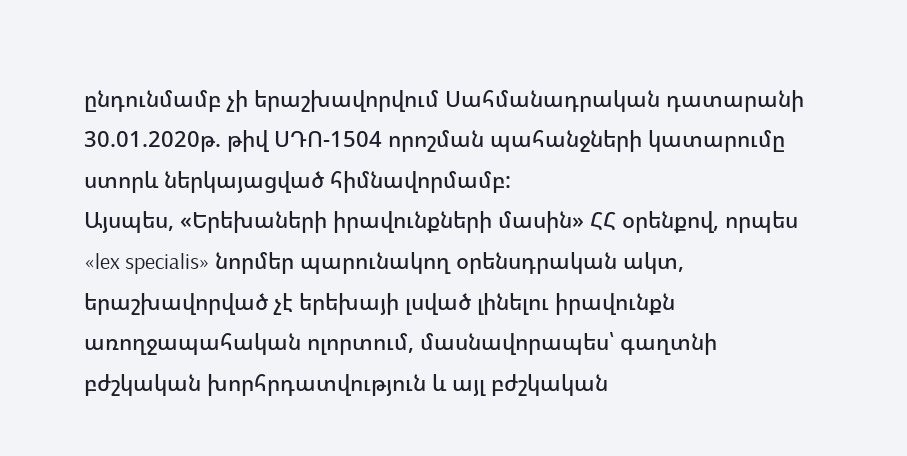ընդունմամբ չի երաշխավորվում Սահմանադրական դատարանի 30.01.2020թ. թիվ ՍԴՈ-1504 որոշման պահանջների կատարումը ստորև ներկայացված հիմնավորմամբ:
Այսպես, «Երեխաների իրավունքների մասին» ՀՀ օրենքով, որպես «lex specialis» նորմեր պարունակող օրենսդրական ակտ, երաշխավորված չէ երեխայի լսված լինելու իրավունքն առողջապահական ոլորտում, մասնավորապես՝ գաղտնի բժշկական խորհրդատվություն և այլ բժշկական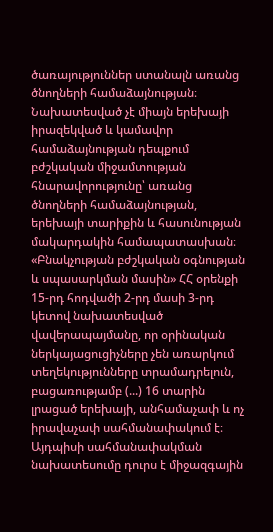ծառայություններ ստանալն առանց ծնողների համաձայնության։ Նախատեսված չէ միայն երեխայի իրազեկված և կամավոր համաձայնության դեպքում բժշկական միջամտության հնարավորությունը՝ առանց ծնողների համաձայնության, երեխայի տարիքին և հասունության մակարդակին համապատասխան։
«Բնակչության բժշկական օգնության և սպասարկման մասին» ՀՀ օրենքի 15-րդ հոդվածի 2-րդ մասի 3-րդ կետով նախատեսված վավերապայմանը, որ օրինական ներկայացուցիչները չեն առարկում տեղեկությունները տրամադրելուն, բացառությամբ (...) 16 տարին լրացած երեխայի, անհամաչափ և ոչ իրավաչափ սահմանափակում է։ Այդպիսի սահմանափակման նախատեսումը դուրս է միջազգային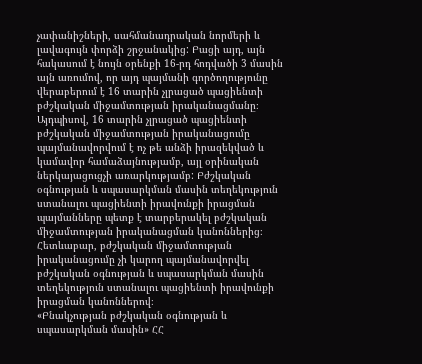չափանիշների, սահմանադրական նորմերի և լավագույն փորձի շրջանակից: Բացի այդ, այն հակասում է նույն օրենքի 16-րդ հոդվածի 3 մասին այն առումով, որ այդ պայմանի գործողությունը վերաբերում է 16 տարին չլրացած պացիենտի բժշկական միջամտության իրականացմանը։ Այդպիսով, 16 տարին չլրացած պացիենտի բժշկական միջամտության իրականացումը պայմանավորվում է ոչ թե անձի իրազեկված և կամավոր համաձայնությամբ, այլ օրինական ներկայացուցչի առարկությամբ: Բժշկական օգնության և սպասարկման մասին տեղեկություն ստանալու պացիենտի իրավունքի իրացման պայմանները պետք է տարբերակել բժշկական միջամտության իրականացման կանոններից։ Հետևաբար, բժշկական միջամտության իրականացումը չի կարող պայմանավորվել բժշկական օգնության և սպասարկման մասին տեղեկություն ստանալու պացիենտի իրավունքի իրացման կանոններով։
«Բնակչության բժշկական օգնության և սպասարկման մասին» ՀՀ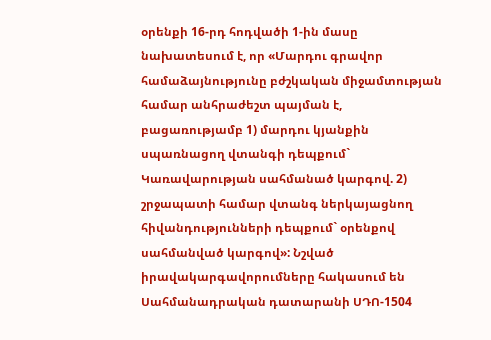օրենքի 16-րդ հոդվածի 1-ին մասը նախատեսում է, որ «Մարդու գրավոր համաձայնությունը բժշկական միջամտության համար անհրաժեշտ պայման է, բացառությամբ 1) մարդու կյանքին սպառնացող վտանգի դեպքում` Կառավարության սահմանած կարգով. 2) շրջապատի համար վտանգ ներկայացնող հիվանդությունների դեպքում` օրենքով սահմանված կարգով»: Նշված իրավակարգավորումները հակասում են Սահմանադրական դատարանի ՍԴՈ-1504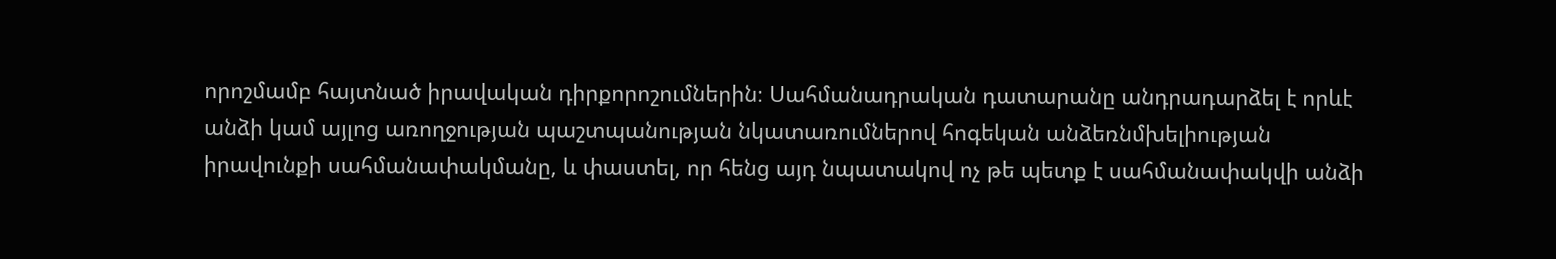որոշմամբ հայտնած իրավական դիրքորոշումներին։ Սահմանադրական դատարանը անդրադարձել է որևէ անձի կամ այլոց առողջության պաշտպանության նկատառումներով հոգեկան անձեռնմխելիության իրավունքի սահմանափակմանը, և փաստել, որ հենց այդ նպատակով ոչ թե պետք է սահմանափակվի անձի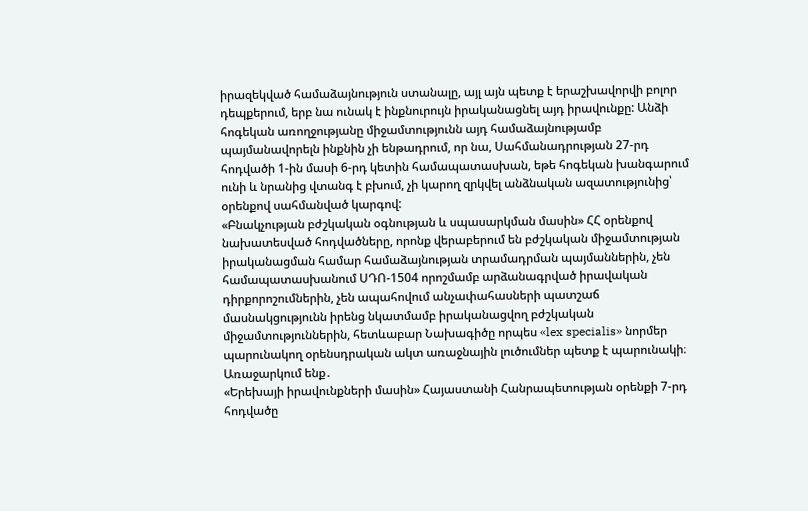իրազեկված համաձայնություն ստանալը, այլ այն պետք է երաշխավորվի բոլոր դեպքերում, երբ նա ունակ է ինքնուրույն իրականացնել այդ իրավունքը: Անձի հոգեկան առողջությանը միջամտությունն այդ համաձայնությամբ պայմանավորելն ինքնին չի ենթադրում, որ նա, Սահմանադրության 27-րդ հոդվածի 1-ին մասի 6-րդ կետին համապատասխան, եթե հոգեկան խանգարում ունի և նրանից վտանգ է բխում, չի կարող զրկվել անձնական ազատությունից՝ օրենքով սահմանված կարգով:
«Բնակչության բժշկական օգնության և սպասարկման մասին» ՀՀ օրենքով նախատեսված հոդվածները, որոնք վերաբերում են բժշկական միջամտության իրականացման համար համաձայնության տրամադրման պայմաններին, չեն համապատասխանում ՍԴՈ-1504 որոշմամբ արձանագրված իրավական դիրքորոշումներին, չեն ապահովում անչափահասների պատշաճ մասնակցությունն իրենց նկատմամբ իրականացվող բժշկական միջամտություններին, հետևաբար Նախագիծը որպես «lex specialis» նորմեր պարունակող օրենսդրական ակտ առաջնային լուծումներ պետք է պարունակի։
Առաջարկում ենք․
«Երեխայի իրավունքների մասին» Հայաստանի Հանրապետության օրենքի 7-րդ հոդվածը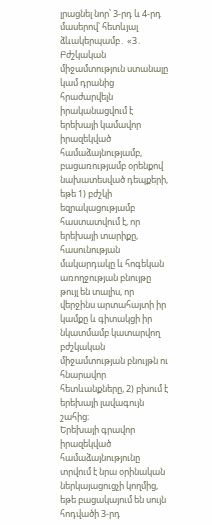լրացնել նոր՝ 3-րդ և 4-րդ մասերով՝ հետևյալ ձևակերպամբ․ «3․ Բժշկական միջամտություն ստանալը կամ դրանից հրաժարվելն իրականացվում է երեխայի կամավոր իրազեկված համաձայնությամբ, բացառությամբ օրենքով նախատեսված դեպքերի, եթե 1) բժշկի եզրակացությամբ հաստատվում է, որ երեխայի տարիքը, հասունության մակարդակը և հոգեկան առողջության բնույթը թույլ են տալիս, որ վերջինս արտահայտի իր կամքը և գիտակցի իր նկատմամբ կատարվող բժշկական միջամտության բնույթն ու հնարավոր հետևանքները, 2) բխում է երեխայի լավագույն շահից։
Երեխայի գրավոր իրազեկված համաձայնությունը տրվում է նրա օրինական ներկայացուցչի կողմից, եթե բացակայում են սույն հոդվածի 3-րդ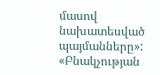մասով նախատեսված պայմանները»:
«Բնակչության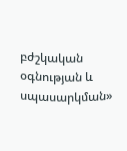բժշկական օգնության և սպասարկման»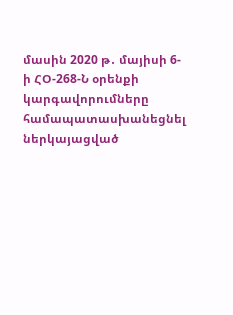մասին 2020 թ․ մայիսի 6-ի ՀՕ-268-Ն օրենքի կարգավորումները համապատասխանեցնել ներկայացված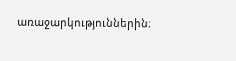առաջարկություններին։